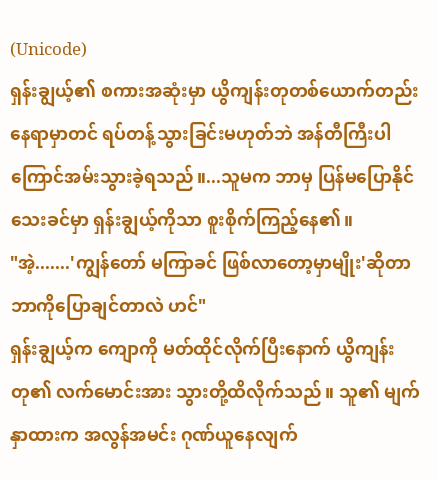(Unicode)
ရှန်းချွယ့်၏ စကားအဆုံးမှာ ယွိကျန်းတုတစ်ယောက်တည်း နေရာမှာတင် ရပ်တန့်သွားခြင်းမဟုတ်ဘဲ အန်တီကြီးပါ ကြောင်အမ်းသွားခဲ့ရသည်။...သူမက ဘာမှ ပြန်မပြောနိုင်သေးခင်မှာ ရှန်းချွယ့်ကိုသာ စူးစိုက်ကြည့်နေ၏။
"အဲ့.......'ကျွန်တော် မကြာခင် ဖြစ်လာတော့မှာမျိုး'ဆိုတာ ဘာကိုပြောချင်တာလဲ ဟင်"
ရှန်းချွယ့်က ကျောကို မတ်ထိုင်လိုက်ပြီးနောက် ယွိကျန်းတု၏ လက်မောင်းအား သွားတို့ထိလိုက်သည်။ သူ၏ မျက်နှာထားက အလွန်အမင်း ဂုဏ်ယူနေလျက်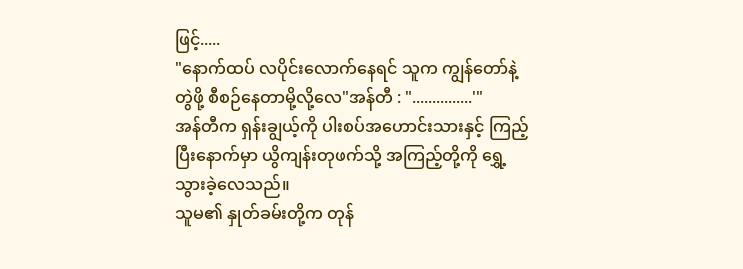ဖြင့်.....
"နောက်ထပ် လပိုင်းလောက်နေရင် သူက ကျွန်တော်နဲ့ တွဲဖို့ စီစဉ်နေတာမို့လို့လေ"အန်တီ : "...............'"
အန်တီက ရှန်းချွယ့်ကို ပါးစပ်အဟောင်းသားနှင့် ကြည့်ပြီးနောက်မှာ ယွိကျန်းတုဖက်သို့ အကြည့်တို့ကို ရွှေ့သွားခဲ့လေသည်။
သူမ၏ နှုတ်ခမ်းတို့က တုန်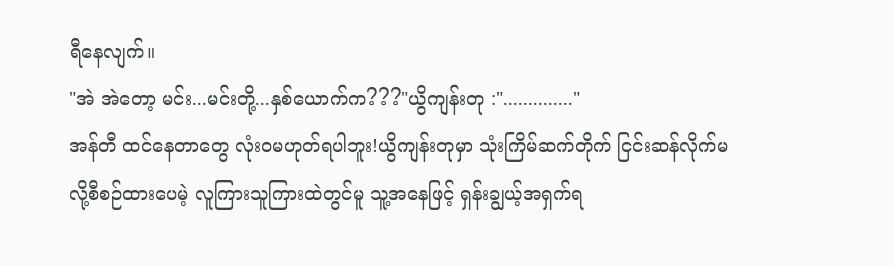ရီနေလျက်။
"အဲ အဲတော့ မင်း...မင်းတို့...နှစ်ယောက်က???"ယွိကျန်းတု :".............."
အန်တီ ထင်နေတာတွေ လုံး၀မဟုတ်ရပါဘူး!ယွိကျန်းတုမှာ သုံးကြိမ်ဆက်တိုက် ငြင်းဆန်လိုက်မလို့စီစဉ်ထားပေမဲ့ လူကြားသူကြားထဲတွင်မူ သူ့အနေဖြင့် ရှန်းချွယ့်အရှက်ရ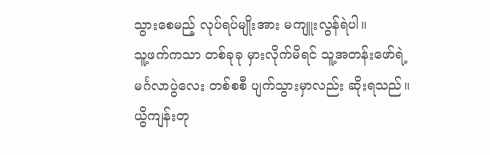သွားစေမည့် လုပ်ရပ်မျိုးအား မကျူးလွန်ရဲပါ။
သူ့ဖက်ကသာ တစ်ခုခု မှားလိုက်မိရင် သူ့အတန်းဖော်ရဲ့ မင်္ဂလာပွဲလေး တစ်စစီ ပျက်သွားမှာလည်း ဆိုးရသည်။
ယွိကျန်းတု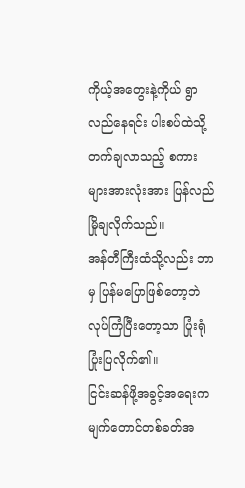ကိုယ့်အတွေးနဲ့ကိုယ် ရွာလည်နေရင်း ပါးစပ်ထဲသို့ တက်ချလာသည့် စကားများအားလုံးအား ပြန်လည် မြိုချလိုက်သည်။
အန်တီကြီးထံသို့လည်း ဘာမှ ပြန်မပြောဖြစ်တော့ဘဲ လုပ်ကြံပြီးတော့သာ ပြုံးရုံပြုံးပြလိုက်၏။
ငြင်းဆန်ဖို့အခွင့်အရေးက မျက်တောင်တစ်ခတ်အ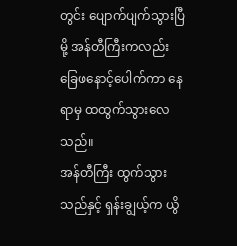တွင်း ပျောက်ပျက်သွားပြီမို့ အန်တီကြီးကလည်း ခြေဖနောင့်ပေါက်ကာ နေရာမှ ထထွက်သွားလေသည်။
အန်တီကြီး ထွက်သွားသည်နှင့် ရှန်းချွယ့်က ယွိ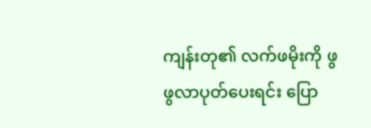ကျန်းတု၏ လက်ဖမိုးကို ဖွဖွလာပုတ်ပေးရင်း ပြော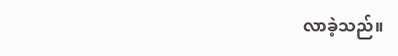လာခဲ့သည်။